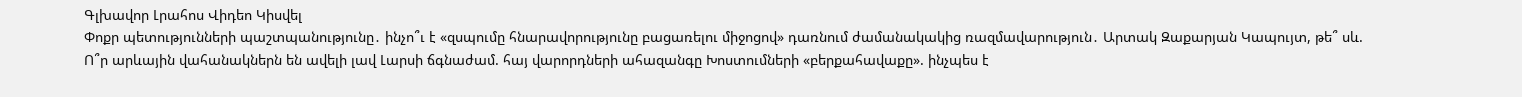Գլխավոր Լրահոս Վիդեո Կիսվել
Փոքր պետությունների պաշտպանությունը․ ինչո՞ւ է «զսպումը հնարավորությունը բացառելու միջոցով» դառնում ժամանակակից ռազմավարություն․ Արտակ Զաքարյան Կապույտ, թե՞ սև. Ո՞ր արևային վահանակներն են ավելի լավ Լարսի ճգնաժամ. հայ վարորդների ահազանգը Խոստումների «բերքահավաքը». ինչպես է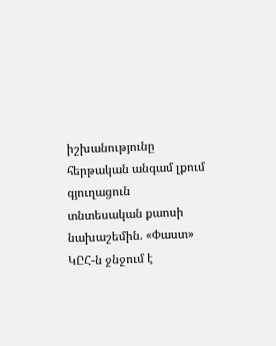իշխանությունը հերթական անգամ լքում գյուղացուն տնտեսական քաոսի նախաշեմին. «Փաստ» ԿԸՀ-ն ջնջում է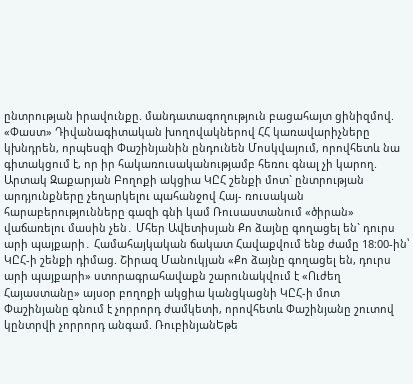ընտրության իրավունքը. մանդատագողություն բացահայտ ցինիզմով. «Փաստ» Դիվանագիտական խողովակներով ՀՀ կառավարիչները կխնդրեն, որպեսզի Փաշինյանին ընդունեն Մոսկվայում, որովհետև նա գիտակցում է, որ իր հակառուսականությամբ հեռու գնալ չի կարող. Արտակ Զաքարյան Բողոքի ակցիա ԿԸՀ շենքի մոտ` ընտրության արդյունքները չեղարկելու պահանջով Հայ- ռուսական հարաբերությունները գազի գնի կամ Ռուսաստանում «ծիրան» վաճառելու մասին չեն․ Մհեր Ավետիսյան Քո ձայնը գողացել են` դուրս արի պայքարի․ Համահայկական ճակատ Հավաքվում ենք ժամը 18:00-ին՝ ԿԸՀ-ի շենքի դիմաց. Շիրազ Մանուկյան «Քո ձայնը գողացել են, դուրս արի պայքարի» ստորագրահավաքն շարունակվում է «Ուժեղ Հայաստանը» այսօր բողոքի ակցիա կանցկացնի ԿԸՀ-ի մոտ
Փաշինյանը գնում է չորրորդ ժամկետի, որովհետև Փաշինյանը շուտով կընտրվի չորրորդ անգամ. ՌուբինյանԵթե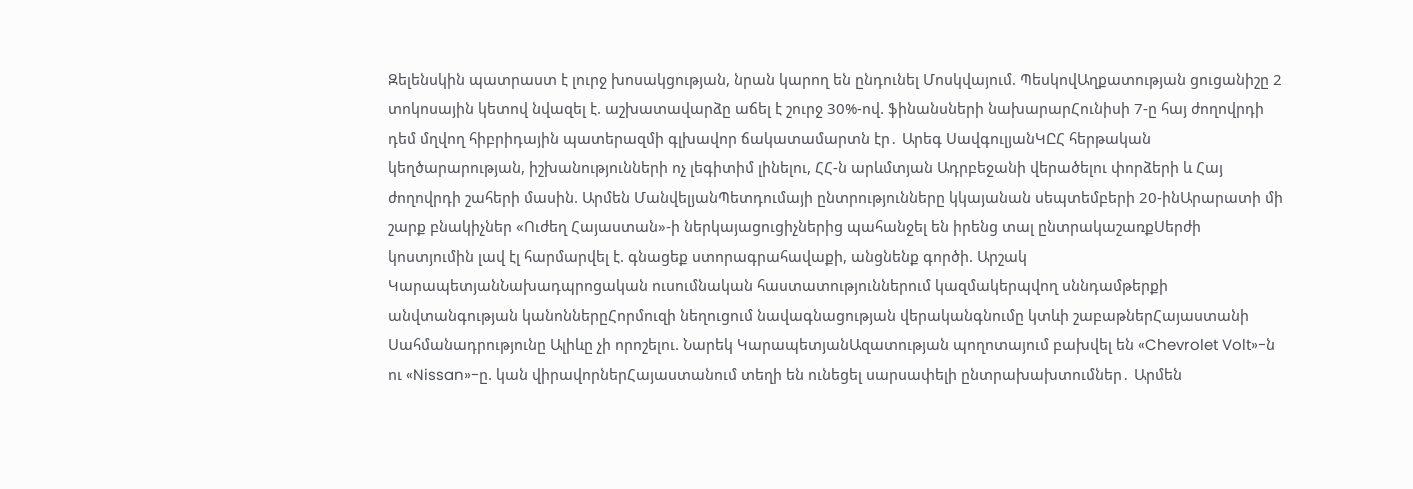Զելենսկին պատրաստ է լուրջ խոսակցության, նրան կարող են ընդունել Մոսկվայում. ՊեսկովԱղքատության ցուցանիշը 2 տոկոսային կետով նվազել է. աշխատավարձը աճել է շուրջ 30%-ով. ֆինանսների նախարարՀունիսի 7-ը հայ ժողովրդի դեմ մղվող հիբրիդային պատերազմի գլխավոր ճակատամարտն էր․ Արեգ ՍավգուլյանԿԸՀ հերթական կեղծարարության, իշխանությունների ոչ լեգիտիմ լինելու, ՀՀ-ն արևմտյան Ադրբեջանի վերածելու փորձերի և Հայ ժողովրդի շահերի մասին. Արմեն ՄանվելյանՊետդումայի ընտրությունները կկայանան սեպտեմբերի 20-ինԱրարատի մի շարք բնակիչներ «Ուժեղ Հայաստան»-ի ներկայացուցիչներից պահանջել են իրենց տալ ընտրակաշառքՍերժի կոստյումին լավ էլ հարմարվել է. գնացեք ստորագրահավաքի, անցնենք գործի. Արշակ ԿարապետյանՆախադպրոցական ուսումնական հաստատություններում կազմակերպվող սննդամթերքի անվտանգության կանոններըՀորմուզի նեղուցում նավագնացության վերականգնումը կտևի շաբաթներՀայաստանի Սահմանադրությունը Ալիևը չի որոշելու. Նարեկ ԿարապետյանԱզատության պողոտայում բախվել են «Chevrolet Volt»-ն ու «Nissan»-ը. կան վիրավորներՀայաստանում տեղի են ունեցել սարսափելի ընտրախախտումներ․ Արմեն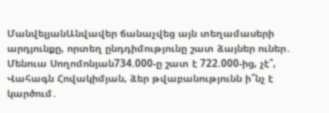ՄանվելյանԱնվավեր ճանաչվեց այն տեղամասերի արդյունքը, որտեղ ընդդիմությունը շատ ձայներ ուներ․ Մենուա Սողոմոնյան734.000-ը շատ է 722.000-ից, չէ՞, Վահագն Հովակիմյան, ձեր թվաբանությունն ի՞նչ է կարծում․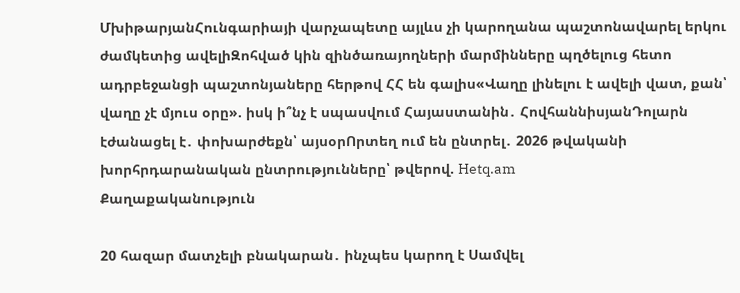ՄխիթարյանՀունգարիայի վարչապետը այլևս չի կարողանա պաշտոնավարել երկու ժամկետից ավելիԶոհված կին զինծառայողների մարմինները պղծելուց հետո ադրբեջանցի պաշտոնյաները հերթով ՀՀ են գալիս«Վաղը լինելու է ավելի վատ, քան՝ վաղը չէ մյուս օրը». իսկ ի՞նչ է սպասվում Հայաստանին․ ՀովհաննիսյանԴոլարն էժանացել է․ փոխարժեքն՝ այսօրՈրտեղ ում են ընտրել․ 2026 թվականի խորհրդարանական ընտրությունները՝ թվերով. Hetq.am
Քաղաքականություն

20 հազար մատչելի բնակարան․ ինչպես կարող է Սամվել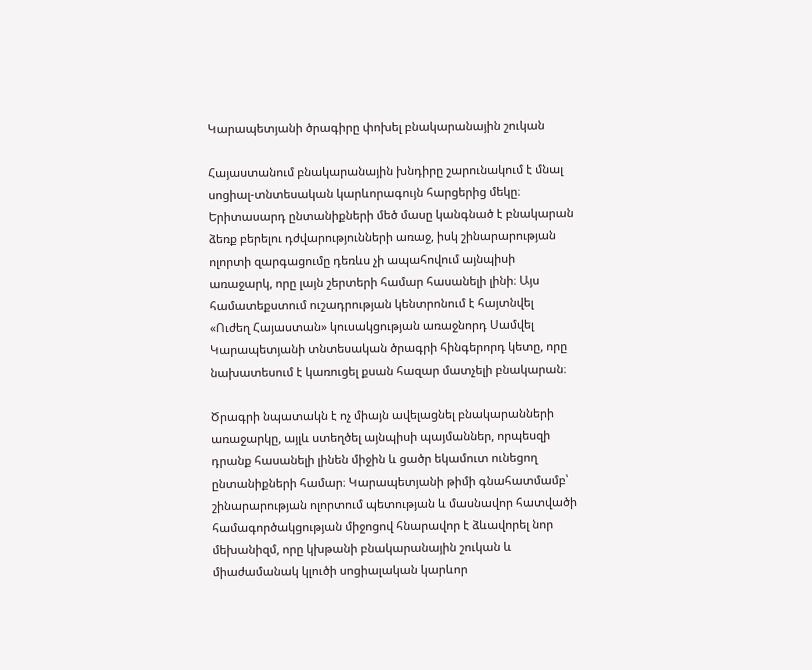Կարապետյանի ծրագիրը փոխել բնակարանային շուկան

Հայաստանում բնակարանային խնդիրը շարունակում է մնալ սոցիալ-տնտեսական կարևորագույն հարցերից մեկը։ Երիտասարդ ընտանիքների մեծ մասը կանգնած է բնակարան ձեռք բերելու դժվարությունների առաջ, իսկ շինարարության ոլորտի զարգացումը դեռևս չի ապահովում այնպիսի առաջարկ, որը լայն շերտերի համար հասանելի լինի։ Այս համատեքստում ուշադրության կենտրոնում է հայտնվել «Ուժեղ Հայաստան» կուսակցության առաջնորդ Սամվել Կարապետյանի տնտեսական ծրագրի հինգերորդ կետը, որը նախատեսում է կառուցել քսան հազար մատչելի բնակարան։

Ծրագրի նպատակն է ոչ միայն ավելացնել բնակարանների առաջարկը, այլև ստեղծել այնպիսի պայմաններ, որպեսզի դրանք հասանելի լինեն միջին և ցածր եկամուտ ունեցող ընտանիքների համար։ Կարապետյանի թիմի գնահատմամբ՝ շինարարության ոլորտում պետության և մասնավոր հատվածի համագործակցության միջոցով հնարավոր է ձևավորել նոր մեխանիզմ, որը կխթանի բնակարանային շուկան և միաժամանակ կլուծի սոցիալական կարևոր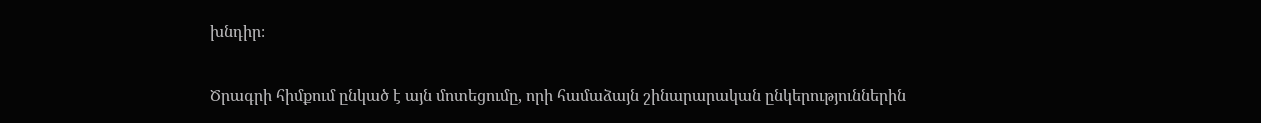խնդիր։

Ծրագրի հիմքում ընկած է այն մոտեցումը, որի համաձայն շինարարական ընկերություններին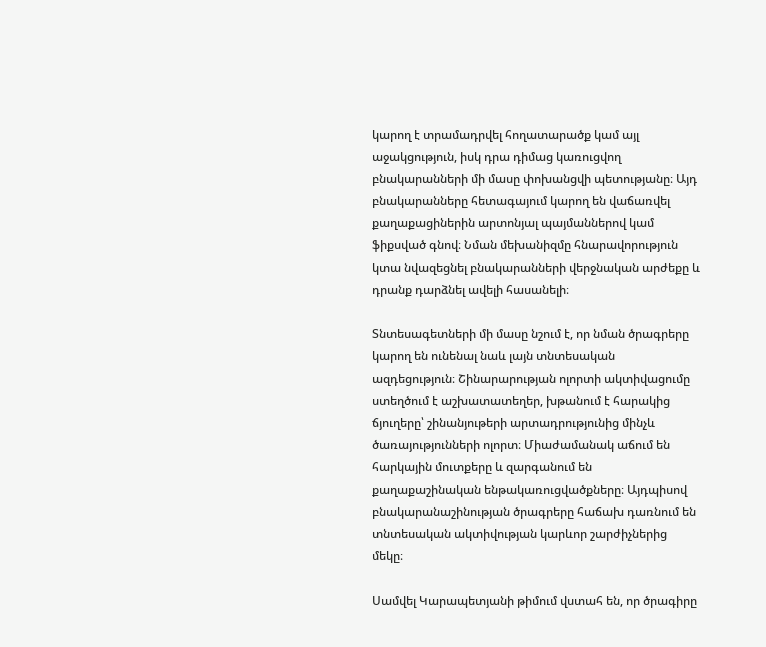կարող է տրամադրվել հողատարածք կամ այլ աջակցություն, իսկ դրա դիմաց կառուցվող բնակարանների մի մասը փոխանցվի պետությանը։ Այդ բնակարանները հետագայում կարող են վաճառվել քաղաքացիներին արտոնյալ պայմաններով կամ ֆիքսված գնով։ Նման մեխանիզմը հնարավորություն կտա նվազեցնել բնակարանների վերջնական արժեքը և դրանք դարձնել ավելի հասանելի։

Տնտեսագետների մի մասը նշում է, որ նման ծրագրերը կարող են ունենալ նաև լայն տնտեսական ազդեցություն։ Շինարարության ոլորտի ակտիվացումը ստեղծում է աշխատատեղեր, խթանում է հարակից ճյուղերը՝ շինանյութերի արտադրությունից մինչև ծառայությունների ոլորտ։ Միաժամանակ աճում են հարկային մուտքերը և զարգանում են քաղաքաշինական ենթակառուցվածքները։ Այդպիսով բնակարանաշինության ծրագրերը հաճախ դառնում են տնտեսական ակտիվության կարևոր շարժիչներից մեկը։

Սամվել Կարապետյանի թիմում վստահ են, որ ծրագիրը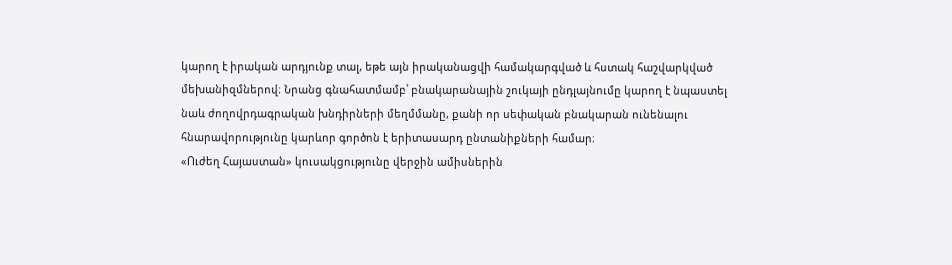կարող է իրական արդյունք տալ, եթե այն իրականացվի համակարգված և հստակ հաշվարկված մեխանիզմներով։ Նրանց գնահատմամբ՝ բնակարանային շուկայի ընդլայնումը կարող է նպաստել նաև ժողովրդագրական խնդիրների մեղմմանը, քանի որ սեփական բնակարան ունենալու հնարավորությունը կարևոր գործոն է երիտասարդ ընտանիքների համար։
«Ուժեղ Հայաստան» կուսակցությունը վերջին ամիսներին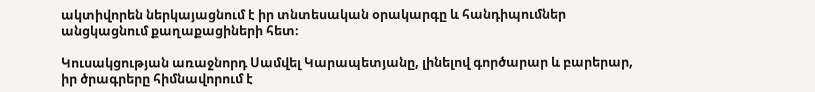ակտիվորեն ներկայացնում է իր տնտեսական օրակարգը և հանդիպումներ անցկացնում քաղաքացիների հետ։

Կուսակցության առաջնորդ Սամվել Կարապետյանը, լինելով գործարար և բարերար, իր ծրագրերը հիմնավորում է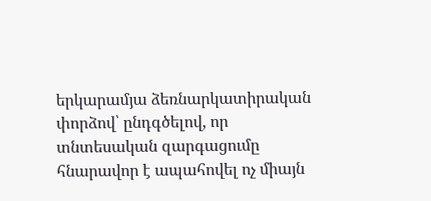երկարամյա ձեռնարկատիրական փորձով՝ ընդգծելով, որ տնտեսական զարգացումը հնարավոր է ապահովել ոչ միայն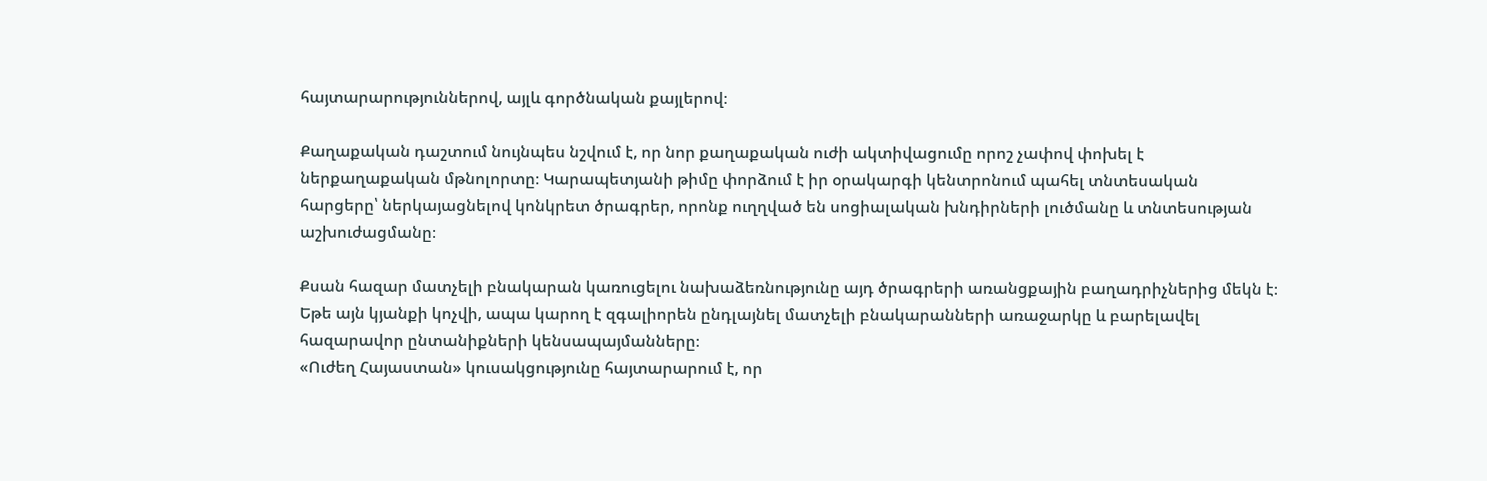հայտարարություններով, այլև գործնական քայլերով։

Քաղաքական դաշտում նույնպես նշվում է, որ նոր քաղաքական ուժի ակտիվացումը որոշ չափով փոխել է ներքաղաքական մթնոլորտը։ Կարապետյանի թիմը փորձում է իր օրակարգի կենտրոնում պահել տնտեսական հարցերը՝ ներկայացնելով կոնկրետ ծրագրեր, որոնք ուղղված են սոցիալական խնդիրների լուծմանը և տնտեսության աշխուժացմանը։

Քսան հազար մատչելի բնակարան կառուցելու նախաձեռնությունը այդ ծրագրերի առանցքային բաղադրիչներից մեկն է։ Եթե այն կյանքի կոչվի, ապա կարող է զգալիորեն ընդլայնել մատչելի բնակարանների առաջարկը և բարելավել հազարավոր ընտանիքների կենսապայմանները։
«Ուժեղ Հայաստան» կուսակցությունը հայտարարում է, որ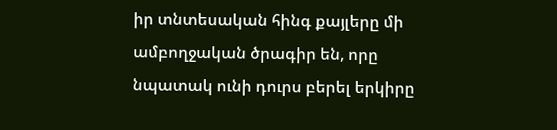իր տնտեսական հինգ քայլերը մի ամբողջական ծրագիր են, որը նպատակ ունի դուրս բերել երկիրը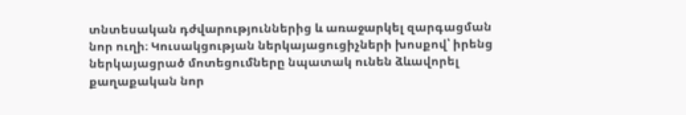տնտեսական դժվարություններից և առաջարկել զարգացման նոր ուղի։ Կուսակցության ներկայացուցիչների խոսքով՝ իրենց ներկայացրած մոտեցումները նպատակ ունեն ձևավորել քաղաքական նոր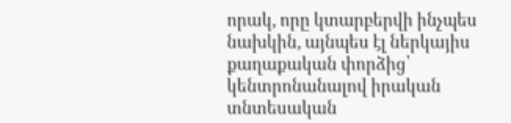որակ, որը կտարբերվի ինչպես նախկին, այնպես էլ ներկայիս քաղաքական փորձից՝ կենտրոնանալով իրական տնտեսական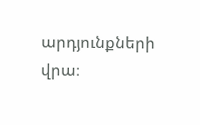արդյունքների վրա։